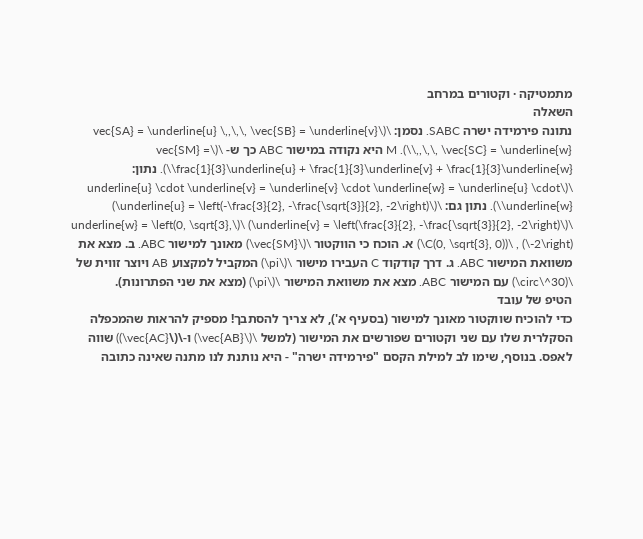מתמטיקה · וקטורים במרחב
השאלה
נתונה פירמידה ישרה SABC. נסמן: \(\vec{SA} = \underline{u} \,,\,\, \vec{SB} = \underline{v} \,,\,\, \vec{SC} = \underline{w}\). M היא נקודה במישור ABC כך ש- \(\vec{SM} = \frac{1}{3}\underline{u} + \frac{1}{3}\underline{v} + \frac{1}{3}\underline{w}\). נתון: \(\underline{u} \cdot \underline{v} = \underline{v} \cdot \underline{w} = \underline{u} \cdot \underline{w}\). נתון גם: \(\underline{u} = \left(-\frac{3}{2}, -\frac{\sqrt{3}}{2}, -2\right)\) \(\underline{v} = \left(\frac{3}{2}, -\frac{\sqrt{3}}{2}, -2\right)\) \(\underline{w} = \left(0, \sqrt{3}, -2\right)\) , \(C(0, \sqrt{3}, 0)\) א. הוכח כי הווקטור \(\vec{SM}\) מאונך למישור ABC. ב. מצא את משוואת המישור ABC. ג. דרך קודקוד C העבירו מישור \(\pi\) המקביל למקצוע AB ויוצר זווית של \(30^\circ\) עם המישור ABC. מצא את משוואת המישור \(\pi\) (מצא את שני הפתרונות).
הטיפ של עובד
כדי להוכיח שווקטור מאונך למישור (בסעיף א'), לא צריך להסתבך! מספיק להראות שהמכפלה הסקלרית שלו עם שני וקטורים שפורשים את המישור (למשל \(\vec{AB}\) ו-\(\vec{AC}\)) שווה לאפס. בנוסף, שימו לב למילת הקסם "פירמידה ישרה" - היא נותנת לנו מתנה שאינה כתובה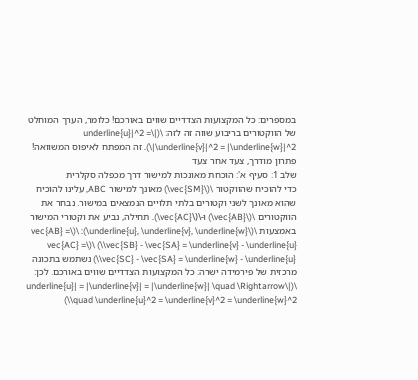במספרים: כל המקצועות הצדדיים שווים באורכם! כלומר, הערך המוחלט של הווקטורים בריבוע שווה זה לזה: \(|\underline{u}|^2 = |\underline{v}|^2 = |\underline{w}|^2\). זה המפתח לאיפוס המשוואה!
פתרון מודרך, צעד אחר צעד
שלב 1: סעיף א': הוכחת מאונכות למישור דרך מכפלה סקלרית
כדי להוכיח שהווקטור \(\vec{SM}\) מאונך למישור ABC, עלינו להוכיח שהוא מאונך לשני וקטורים בלתי תלויים הנמצאים במישור. נבחר את הווקטורים \(\vec{AB}\) ו-\(\vec{AC}\). תחילה, נביע את וקטורי המישור באמצעות \(\underline{u}, \underline{v}, \underline{w}\): \(\vec{AB} = \vec{SB} - \vec{SA} = \underline{v} - \underline{u}\) \(\vec{AC} = \vec{SC} - \vec{SA} = \underline{w} - \underline{u}\) נשתמש בתכונה מרכזית של פירמידה ישרה: כל המקצועות הצדדיים שווים באורכם. לכן: \(|\underline{u}| = |\underline{v}| = |\underline{w}| \quad \Rightarrow \quad \underline{u}^2 = \underline{v}^2 = \underline{w}^2\)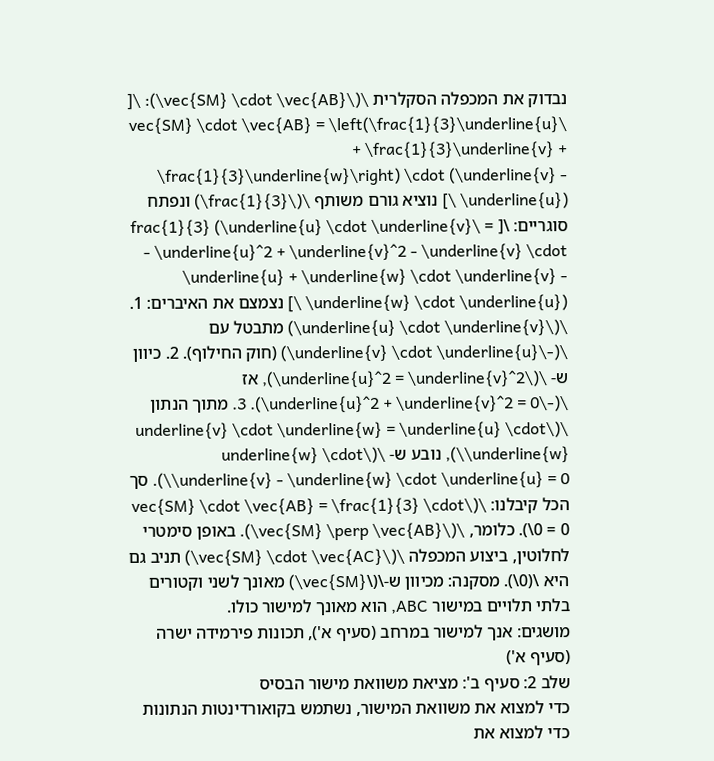נבדוק את המכפלה הסקלרית \(\vec{SM} \cdot \vec{AB}\): \[ \vec{SM} \cdot \vec{AB} = \left(\frac{1}{3}\underline{u} + \frac{1}{3}\underline{v} + \frac{1}{3}\underline{w}\right) \cdot (\underline{v} - \underline{u}) \] נוציא גורם משותף \(\frac{1}{3}\) ונפתח סוגריים: \[ = \frac{1}{3} (\underline{u} \cdot \underline{v} - \underline{u}^2 + \underline{v}^2 - \underline{v} \cdot \underline{u} + \underline{w} \cdot \underline{v} - \underline{w} \cdot \underline{u}) \] נצמצם את האיברים: 1. \(\underline{u} \cdot \underline{v}\) מתבטל עם \(-\underline{v} \cdot \underline{u}\) (חוק החילוף). 2. כיוון ש- \(\underline{u}^2 = \underline{v}^2\), אז \(-\underline{u}^2 + \underline{v}^2 = 0\). 3. מתוך הנתון \(\underline{v} \cdot \underline{w} = \underline{u} \cdot \underline{w}\), נובע ש- \(\underline{w} \cdot \underline{v} - \underline{w} \cdot \underline{u} = 0\). סך הכל קיבלנו: \(\vec{SM} \cdot \vec{AB} = \frac{1}{3} \cdot 0 = 0\). כלומר, \(\vec{SM} \perp \vec{AB}\). באופן סימטרי לחלוטין, ביצוע המכפלה \(\vec{SM} \cdot \vec{AC}\) תניב גם היא \(0\). מסקנה: מכיוון ש-\(\vec{SM}\) מאונך לשני וקטורים בלתי תלויים במישור ABC, הוא מאונך למישור כולו.
מושגים: אנך למישור במרחב (סעיף א'), תכונות פירמידה ישרה (סעיף א')
שלב 2: סעיף ב': מציאת משוואת מישור הבסיס
כדי למצוא את משוואת המישור, נשתמש בקואורדינטות הנתונות כדי למצוא את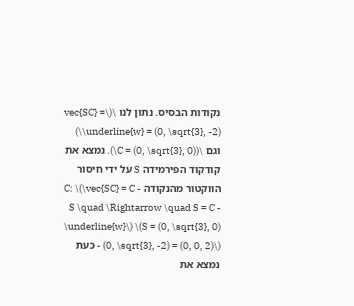נקודות הבסיס. נתון לנו \(\vec{SC} = \underline{w} = (0, \sqrt{3}, -2)\) וגם \(C = (0, \sqrt{3}, 0)\). נמצא את קודקוד הפירמידה S על ידי חיסור הווקטור מהנקודה C: \(\vec{SC} = C - S \quad \Rightarrow \quad S = C - \underline{w}\) \(S = (0, \sqrt{3}, 0) - (0, \sqrt{3}, -2) = (0, 0, 2)\) כעת נמצא את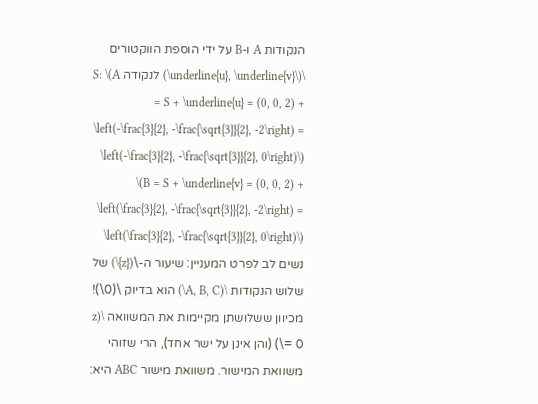הנקודות A ו-B על ידי הוספת הווקטורים \(\underline{u}, \underline{v}\) לנקודה S: \(A = S + \underline{u} = (0, 0, 2) + \left(-\frac{3}{2}, -\frac{\sqrt{3}}{2}, -2\right) = \left(-\frac{3}{2}, -\frac{\sqrt{3}}{2}, 0\right)\) \(B = S + \underline{v} = (0, 0, 2) + \left(\frac{3}{2}, -\frac{\sqrt{3}}{2}, -2\right) = \left(\frac{3}{2}, -\frac{\sqrt{3}}{2}, 0\right)\) נשים לב לפרט המעניין: שיעור ה-\({z}\) של שלוש הנקודות \(A, B, C\) הוא בדיוק \(0\)! מכיוון ששלושתן מקיימות את המשוואה \(z = 0\) (והן אינן על ישר אחד), הרי שזוהי משוואת המישור. משוואת מישור ABC היא: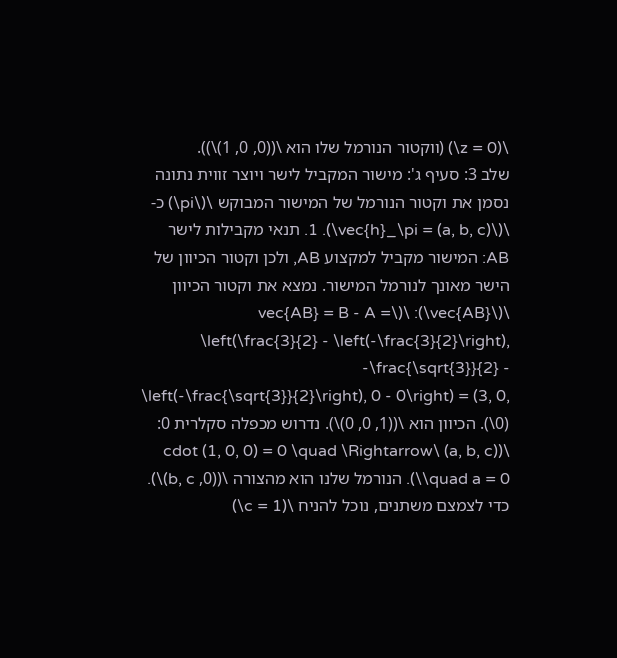\(z = 0\) (ווקטור הנורמל שלו הוא \((0, 0, 1)\)).
שלב 3: סעיף ג': מישור המקביל לישר ויוצר זווית נתונה
נסמן את וקטור הנורמל של המישור המבוקש \(\pi\) כ- \(\vec{h}_\pi = (a, b, c)\). 1. תנאי מקבילות לישר AB: המישור מקביל למקצוע AB, ולכן וקטור הכיוון של הישר מאונך לנורמל המישור. נמצא את וקטור הכיוון \(\vec{AB}\): \(\vec{AB} = B - A = \left(\frac{3}{2} - \left(-\frac{3}{2}\right), -\frac{\sqrt{3}}{2} - \left(-\frac{\sqrt{3}}{2}\right), 0 - 0\right) = (3, 0, 0)\). הכיוון הוא \((1, 0, 0)\). נדרוש מכפלה סקלרית 0: \((a, b, c) \cdot (1, 0, 0) = 0 \quad \Rightarrow \quad a = 0\). הנורמל שלנו הוא מהצורה \((0, b, c)\). כדי לצמצם משתנים, נוכל להניח \(c = 1\)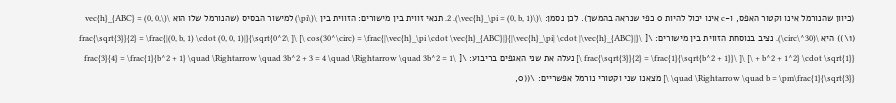(כיוון שהנורמל אינו וקטור האפס, ו-c אינו יכול להיות 0 כפי שנראה בהמשך). לכן נסמן: \(\vec{h}_\pi = (0, b, 1)\). 2. תנאי זווית בין מישורים: הזווית בין \(\pi\) למישור הבסיס (שהנורמל שלו הוא \(\vec{h}_{ABC} = (0, 0, 1)\)) היא \(30^\circ\). נציב בנוסחת הזווית בין מישורים: \[ \cos(30^\circ) = \frac{|\vec{h}_\pi \cdot \vec{h}_{ABC}|}{|\vec{h}_\pi| \cdot |\vec{h}_{ABC}|} \] \[ \frac{\sqrt{3}}{2} = \frac{|(0, b, 1) \cdot (0, 0, 1)|}{\sqrt{0^2 + b^2 + 1^2} \cdot \sqrt{1}} \] \[ \frac{\sqrt{3}}{2} = \frac{1}{\sqrt{b^2 + 1}} \] נעלה את שני האגפים בריבוע: \[ \frac{3}{4} = \frac{1}{b^2 + 1} \quad \Rightarrow \quad 3b^2 + 3 = 4 \quad \Rightarrow \quad 3b^2 = 1 \quad \Rightarrow \quad b = \pm\frac{1}{\sqrt{3}} \] מצאנו שני וקטורי נורמל אפשריים: \((0,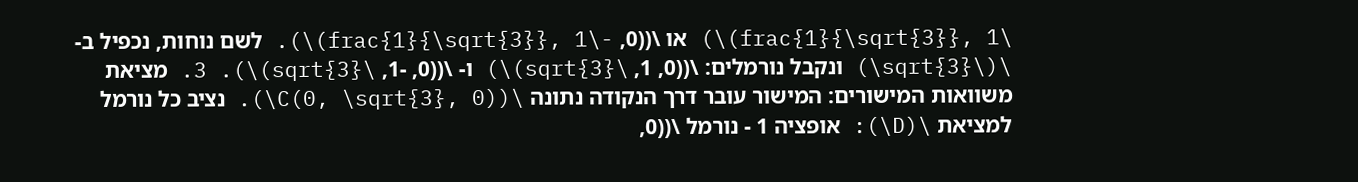\frac{1}{\sqrt{3}}, 1)\) או \((0, -\frac{1}{\sqrt{3}}, 1)\). לשם נוחות, נכפיל ב- \(\sqrt{3}\) ונקבל נורמלים: \((0, 1, \sqrt{3})\) ו- \((0, -1, \sqrt{3})\). 3. מציאת משוואות המישורים: המישור עובר דרך הנקודה נתונה \(C(0, \sqrt{3}, 0)\). נציב כל נורמל למציאת \(D\): אופציה 1 - נורמל \((0,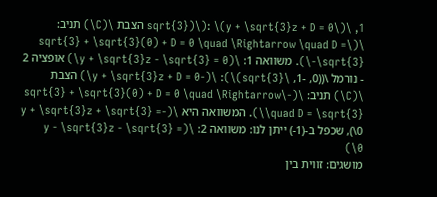1, \sqrt{3})\): \(y + \sqrt{3}z + D = 0\) הצבת \(C\) תניב: \(\sqrt{3} + \sqrt{3}(0) + D = 0 \quad \Rightarrow \quad D = -\sqrt{3}\). משוואה 1: \(y + \sqrt{3}z - \sqrt{3} = 0\) אופציה 2 - נורמל \((0, -1, \sqrt{3})\): \(-y + \sqrt{3}z + D = 0\) הצבת \(C\) תניב: \(-\sqrt{3} + \sqrt{3}(0) + D = 0 \quad \Rightarrow \quad D = \sqrt{3}\). המשוואה היא \(-y + \sqrt{3}z + \sqrt{3} = 0\), שכפל ב-(1-) ייתן לנו: משוואה 2: \(y - \sqrt{3}z - \sqrt{3} = 0\)
מושגים: זווית בין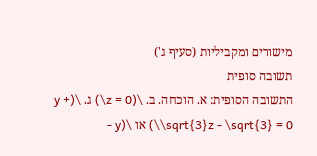מישורים ומקביליות (סעיף ג')
תשובה סופית
התשובה הסופית: א. הוכחה. ב. \(z = 0\) ג. \(y + \sqrt{3}z - \sqrt{3} = 0\) או \(y -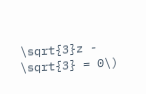\sqrt{3}z - \sqrt{3} = 0\)